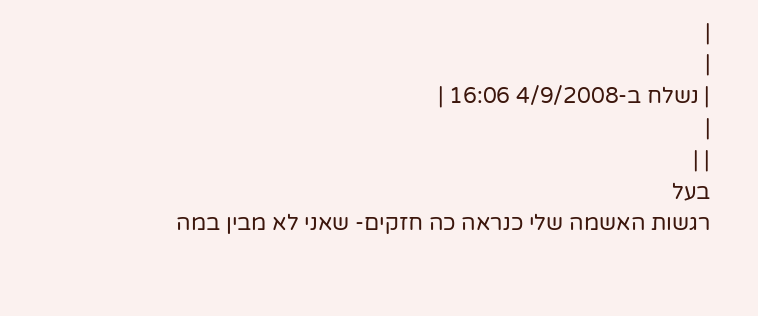|
|
| נשלח ב-4/9/2008 16:06 |
|
| |
בעל
רגשות האשמה שלי כנראה כה חזקים- שאני לא מבין במה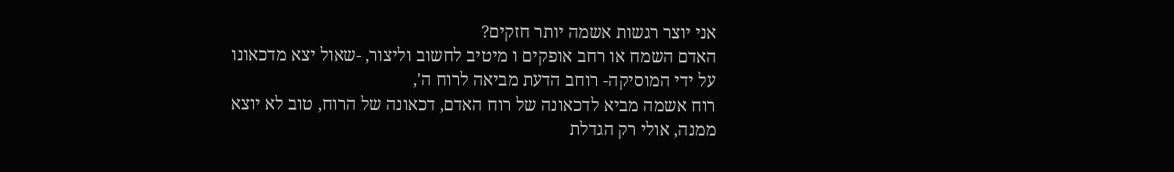אני יוצר רגשות אשמה יותר חזקים?
האדם השמח או רחב אופקים ו מיטיב לחשוב וליצור, -שאול יצא מדכאונו על ידי המוסיקה- רוחב הדעת מביאה לרוח ה',
רוח אשמה מביא לדכאונה של רוח האדם, דכאונה של הרוח, טוב לא יוצא ממנה, אולי רק הגדלת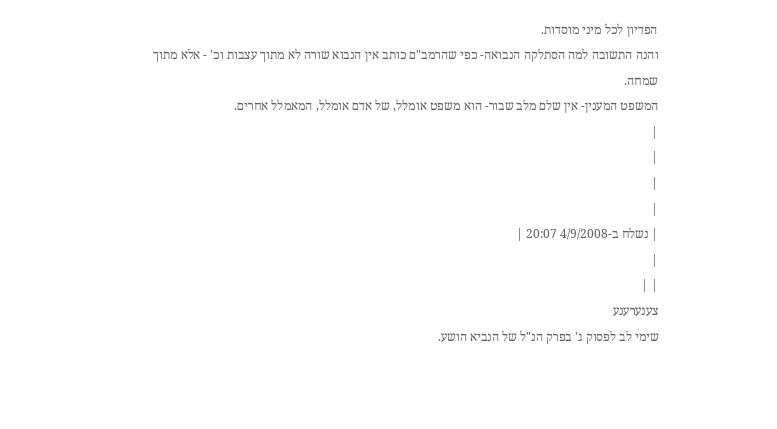הפדיון לכל מיני מוסדות.
והנה התשובה למה הסתלקה הנבואה- כפי שהרמב"ם כותב אין הנבוא שורה לא מתוך עצבות וכ' - אלא מתוך שמחה.
המשפט המענין- אין שלם מלב שבור- הוא משפט אומלל, של אדם אומלל, המאמלל אחרים.
|
|
|
|
| נשלח ב-4/9/2008 20:07 |
|
| |
צענערענע
שימי לב לפסוק ג' בפרק הנ"ל של הנביא הושע.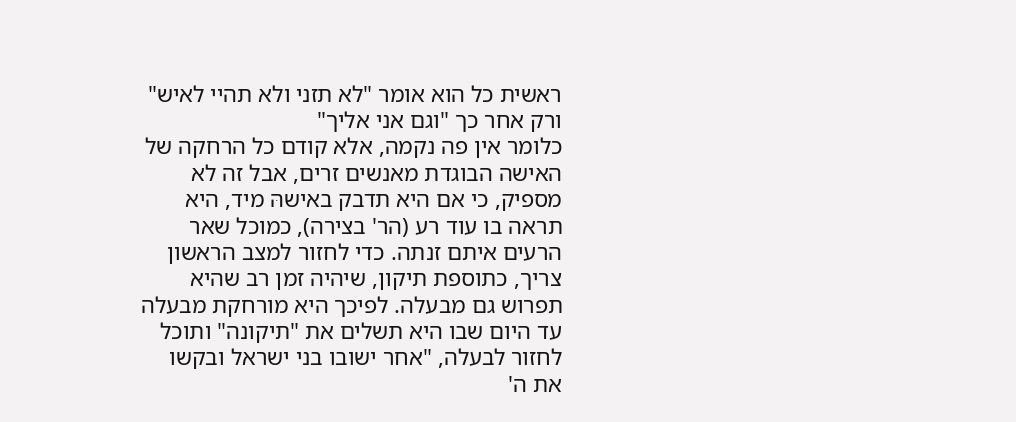ראשית כל הוא אומר "לא תזני ולא תהיי לאיש"
ורק אחר כך "וגם אני אליך"
כלומר אין פה נקמה, אלא קודם כל הרחקה של האישה הבוגדת מאנשים זרים, אבל זה לא מספיק, כי אם היא תדבק באישהּ מיד, היא תראה בו עוד רע (הר' בצירה), כמוכל שאר הרעים איתם זנתה. כדי לחזור למצב הראשון צריך, כתוספת תיקון, שיהיה זמן רב שהיא תפרוש גם מבעלה. לפיכך היא מורחקת מבעלה עד היום שבו היא תשלים את "תיקונה" ותוכל לחזור לבעלה, "אחר ישובו בני ישראל ובקשו את ה'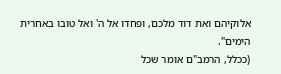אלוקיהם ואת דוד מלכם, ופחדו אל ה' ואל טובו באחרית הימים".
(ככלל, הרמב"ם אומר שכל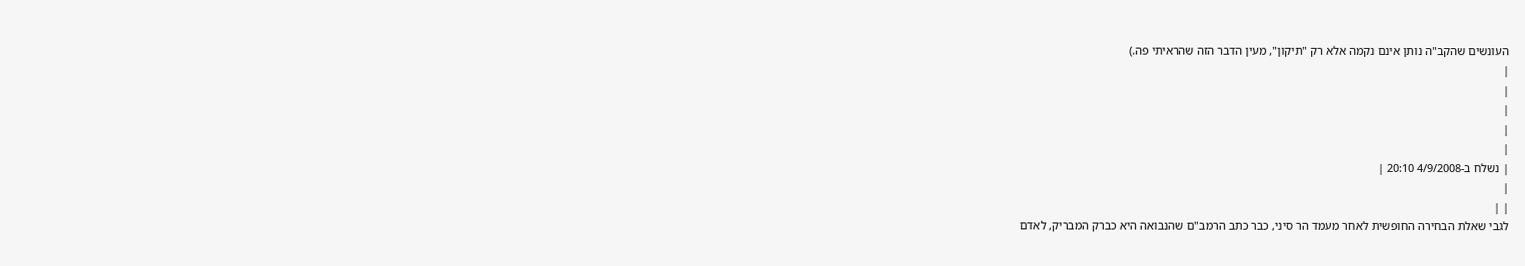העונשים שהקב"ה נותן אינם נקמה אלא רק "תיקון", מעין הדבר הזה שהראיתי פה.)
|
|
|
|
|
| נשלח ב-4/9/2008 20:10 |
|
| |
לגבי שאלת הבחירה החופשית לאחר מעמד הר סיני, כבר כתב הרמב"ם שהנבואה היא כברק המבריק, לאדם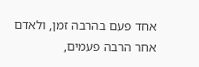אחד פעם בהרבה זמן, ולאדם אחר הרבה פעמים,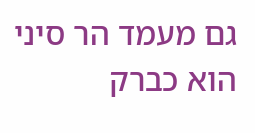גם מעמד הר סיני הוא כברק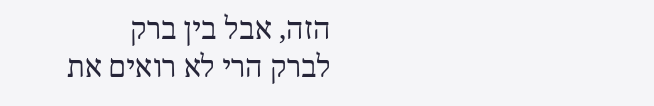הזה, אבל בין ברק לברק הרי לא רואים את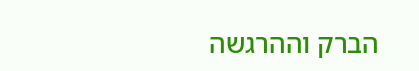הברק וההרגשה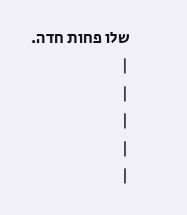שלו פחות חדה.
|
|
|
|
|